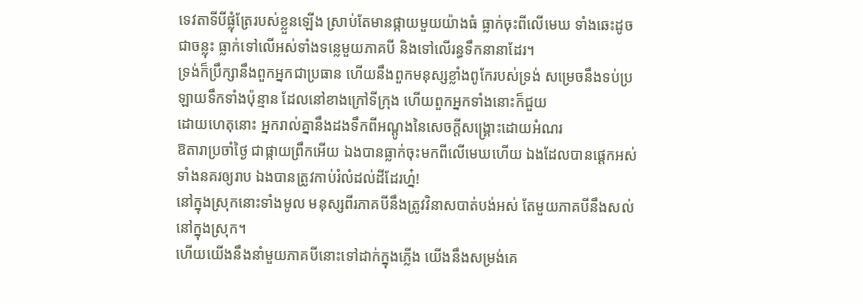ទេវតាទីបីផ្លុំត្រែរបស់ខ្លួនឡើង ស្រាប់តែមានផ្កាយមួយយ៉ាងធំ ធ្លាក់ចុះពីលើមេឃ ទាំងឆេះដូចជាចន្លុះ ធ្លាក់ទៅលើអស់ទាំងទន្លេមួយភាគបី និងទៅលើរន្ធទឹកនានាដែរ។
ទ្រង់ក៏ប្រឹក្សានឹងពួកអ្នកជាប្រធាន ហើយនឹងពួកមនុស្សខ្លាំងពូកែរបស់ទ្រង់ សម្រេចនឹងទប់ប្រឡាយទឹកទាំងប៉ុន្មាន ដែលនៅខាងក្រៅទីក្រុង ហើយពួកអ្នកទាំងនោះក៏ជួយ
ដោយហេតុនោះ អ្នករាល់គ្នានឹងដងទឹកពីអណ្តូងនៃសេចក្ដីសង្គ្រោះដោយអំណរ
ឱតារាប្រចាំថ្ងៃ ជាផ្កាយព្រឹកអើយ ឯងបានធ្លាក់ចុះមកពីលើមេឃហើយ ឯងដែលបានផ្តេកអស់ទាំងនគរឲ្យរាប ឯងបានត្រូវកាប់រំលំដល់ដីដែរហ្ន៎!
នៅក្នុងស្រុកនោះទាំងមូល មនុស្សពីរភាគបីនឹងត្រូវវិនាសបាត់បង់អស់ តែមួយភាគបីនឹងសល់នៅក្នុងស្រុក។
ហើយយើងនឹងនាំមួយភាគបីនោះទៅដាក់ក្នុងភ្លើង យើងនឹងសម្រង់គេ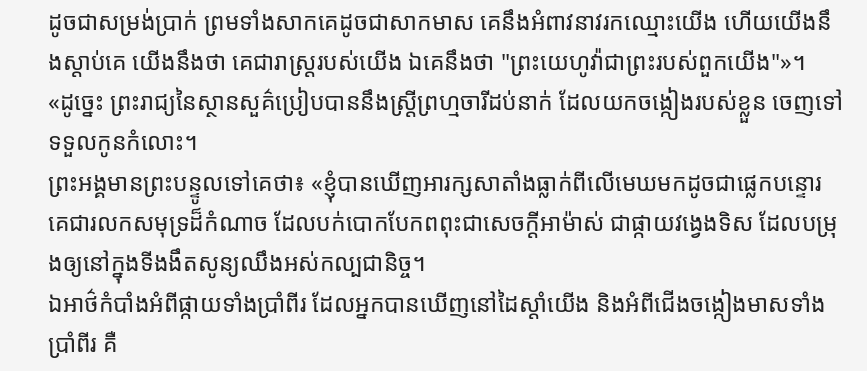ដូចជាសម្រង់ប្រាក់ ព្រមទាំងសាកគេដូចជាសាកមាស គេនឹងអំពាវនាវរកឈ្មោះយើង ហើយយើងនឹងស្តាប់គេ យើងនឹងថា គេជារាស្ត្ររបស់យើង ឯគេនឹងថា "ព្រះយេហូវ៉ាជាព្រះរបស់ពួកយើង"»។
«ដូច្នេះ ព្រះរាជ្យនៃស្ថានសួគ៌ប្រៀបបាននឹងស្រី្តព្រហ្មចារីដប់នាក់ ដែលយកចង្កៀងរបស់ខ្លួន ចេញទៅទទួលកូនកំលោះ។
ព្រះអង្គមានព្រះបន្ទូលទៅគេថា៖ «ខ្ញុំបានឃើញអារក្សសាតាំងធ្លាក់ពីលើមេឃមកដូចជាផ្លេកបន្ទោរ
គេជារលកសមុទ្រដ៏កំណាច ដែលបក់បោកបែកពពុះជាសេចក្ដីអាម៉ាស់ ជាផ្កាយវង្វេងទិស ដែលបម្រុងឲ្យនៅក្នុងទីងងឹតសូន្យឈឹងអស់កល្បជានិច្ច។
ឯអាថ៌កំបាំងអំពីផ្កាយទាំងប្រាំពីរ ដែលអ្នកបានឃើញនៅដៃស្តាំយើង និងអំពីជើងចង្កៀងមាសទាំងប្រាំពីរ គឺ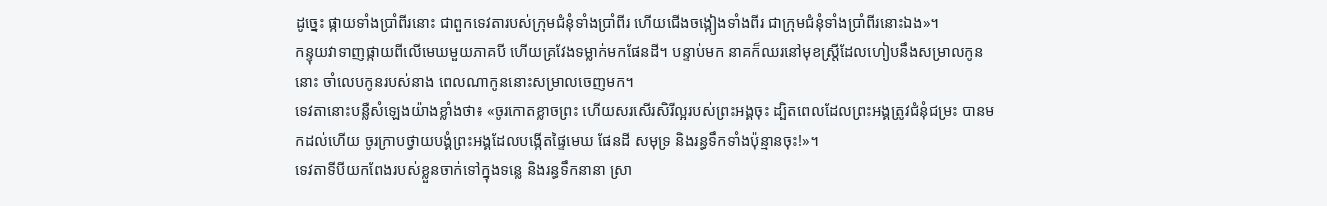ដូច្នេះ ផ្កាយទាំងប្រាំពីរនោះ ជាពួកទេវតារបស់ក្រុមជំនុំទាំងប្រាំពីរ ហើយជើងចង្កៀងទាំងពីរ ជាក្រុមជំនុំទាំងប្រាំពីរនោះឯង»។
កន្ទុយវាទាញផ្កាយពីលើមេឃមួយភាគបី ហើយគ្រវែងទម្លាក់មកផែនដី។ បន្ទាប់មក នាគក៏ឈរនៅមុខស្ត្រីដែលហៀបនឹងសម្រាលកូននោះ ចាំលេបកូនរបស់នាង ពេលណាកូននោះសម្រាលចេញមក។
ទេវតានោះបន្លឺសំឡេងយ៉ាងខ្លាំងថា៖ «ចូរកោតខ្លាចព្រះ ហើយសរសើរសិរីល្អរបស់ព្រះអង្គចុះ ដ្បិតពេលដែលព្រះអង្គត្រូវជំនុំជម្រះ បានមកដល់ហើយ ចូរក្រាបថ្វាយបង្គំព្រះអង្គដែលបង្កើតផ្ទៃមេឃ ផែនដី សមុទ្រ និងរន្ធទឹកទាំងប៉ុន្មានចុះ!»។
ទេវតាទីបីយកពែងរបស់ខ្លួនចាក់ទៅក្នុងទន្លេ និងរន្ធទឹកនានា ស្រា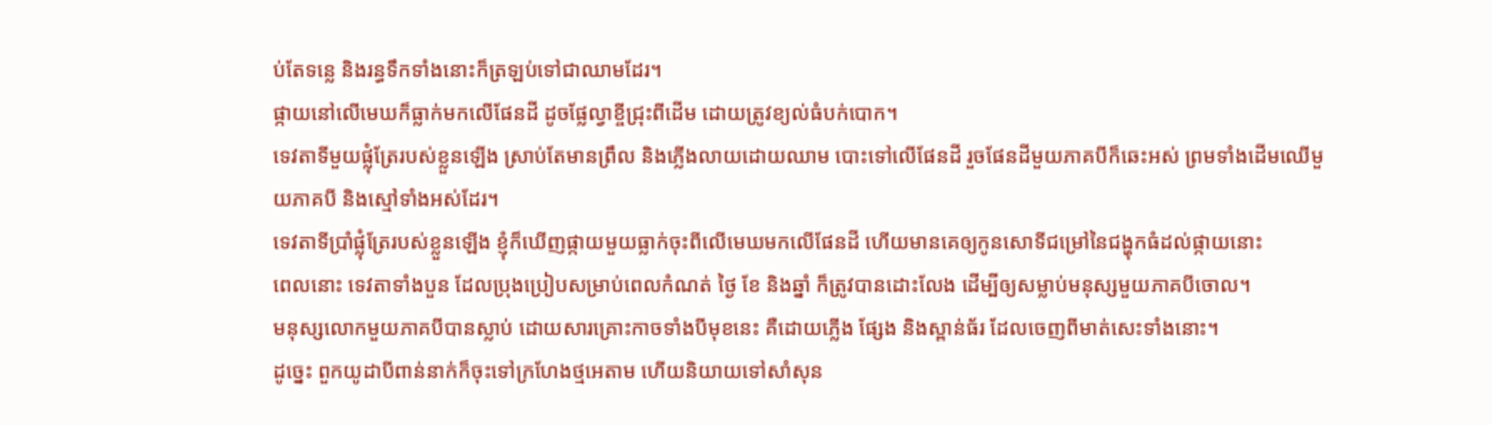ប់តែទន្លេ និងរន្ធទឹកទាំងនោះក៏ត្រឡប់ទៅជាឈាមដែរ។
ផ្កាយនៅលើមេឃក៏ធ្លាក់មកលើផែនដី ដូចផ្លែល្វាខ្ចីជ្រុះពីដើម ដោយត្រូវខ្យល់ធំបក់បោក។
ទេវតាទីមួយផ្លុំត្រែរបស់ខ្លួនឡើង ស្រាប់តែមានព្រឹល និងភ្លើងលាយដោយឈាម បោះទៅលើផែនដី រួចផែនដីមួយភាគបីក៏ឆេះអស់ ព្រមទាំងដើមឈើមួយភាគបី និងស្មៅទាំងអស់ដែរ។
ទេវតាទីប្រាំផ្លុំត្រែរបស់ខ្លួនឡើង ខ្ញុំក៏ឃើញផ្កាយមួយធ្លាក់ចុះពីលើមេឃមកលើផែនដី ហើយមានគេឲ្យកូនសោទីជម្រៅនៃជង្ហុកធំដល់ផ្កាយនោះ
ពេលនោះ ទេវតាទាំងបួន ដែលប្រុងប្រៀបសម្រាប់ពេលកំណត់ ថ្ងៃ ខែ និងឆ្នាំ ក៏ត្រូវបានដោះលែង ដើម្បីឲ្យសម្លាប់មនុស្សមួយភាគបីចោល។
មនុស្សលោកមួយភាគបីបានស្លាប់ ដោយសារគ្រោះកាចទាំងបីមុខនេះ គឺដោយភ្លើង ផ្សែង និងស្ពាន់ធ័រ ដែលចេញពីមាត់សេះទាំងនោះ។
ដូច្នេះ ពួកយូដាបីពាន់នាក់ក៏ចុះទៅក្រហែងថ្មអេតាម ហើយនិយាយទៅសាំសុន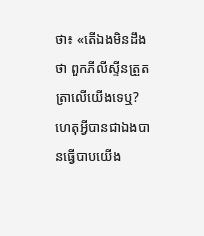ថា៖ «តើឯងមិនដឹងថា ពួកភីលីស្ទីនត្រួតត្រាលើយើងទេឬ? ហេតុអ្វីបានជាឯងបានធ្វើបាបយើង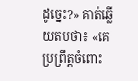ដូច្នេះ?» គាត់ឆ្លើយតបថា៖ «គេប្រព្រឹត្តចំពោះ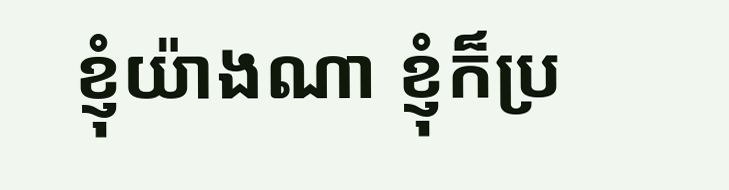ខ្ញុំយ៉ាងណា ខ្ញុំក៏ប្រ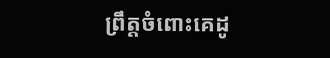ព្រឹត្តចំពោះគេដូ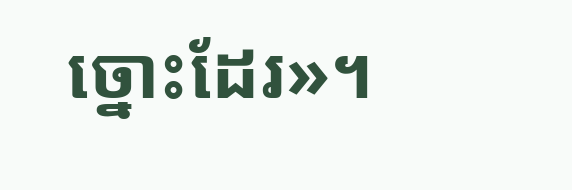ច្នោះដែរ»។